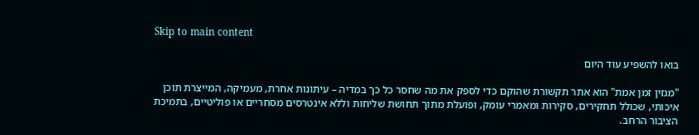Skip to main content

בואו להשפיע עוד היום

"מגזין זמן אמת" הוא אתר תקשורת שהוקם כדי לספק את מה שחסר כל כך במדיה – עיתונות אחרת, מעמיקה, המייצרת תוכן איכותי, שכולל תחקירים, סקירות ומאמרי עומק, ופועלת מתוך תחושת שליחות וללא אינטרסים מסחריים או פוליטיים, בתמיכת הציבור הרחב.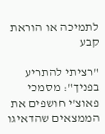לתמיכה או הוראת קבע

"רציתי להתריע בפניך": מסמכי פאוצ'י חושפים את הממצאים שהדאיגו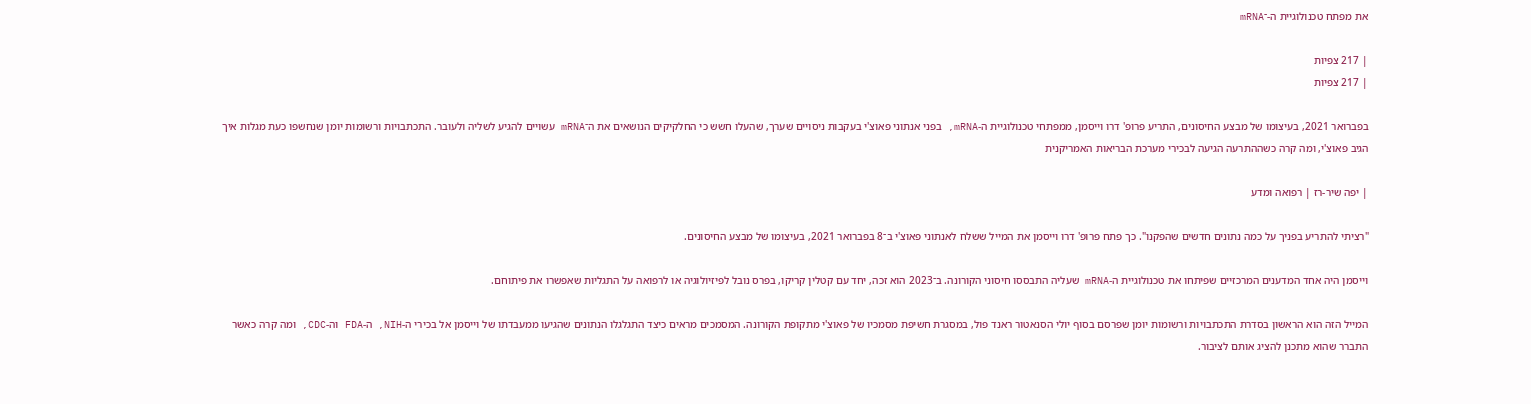את מפתח טכנולוגיית ה-־mRNA

| 217 צפיות
| 217 צפיות

בפברואר 2021, בעיצומו של מבצע החיסונים, התריע פרופ' דרו וייסמן, ממפתחי טכנולוגיית ה-mRNA, בפני אנתוני פאוצ'י בעקבות ניסויים שערך, שהעלו חשש כי החלקיקים הנושאים את ה־mRNA עשויים להגיע לשליה ולעובר. התכתבויות ורשומות יומן שנחשפו כעת מגלות איך הגיב פאוצ'י, ומה קרה כשההתרעה הגיעה לבכירי מערכת הבריאות האמריקנית

| יפה שיר-רז | רפואה ומדע

"רציתי להתריע בפניך על כמה נתונים חדשים שהפקנו". כך פתח פרופ' דרו וייסמן את המייל ששלח לאנתוני פאוצ'י ב־8 בפברואר 2021, בעיצומו של מבצע החיסונים.

וייסמן היה אחד המדענים המרכזיים שפיתחו את טכנולוגיית ה-mRNA שעליה התבססו חיסוני הקורונה. ב־2023 הוא זכה, יחד עם קטלין קריקו, בפרס נובל לפיזיולוגיה או לרפואה על התגליות שאפשרו את פיתוחם.

המייל הזה הוא הראשון בסדרת התכתבויות ורשומות יומן שפרסם בסוף יולי הסנאטור ראנד פול, במסגרת חשיפת מסמכיו של פאוצ'י מתקופת הקורונה. המסמכים מראים כיצד התגלגלו הנתונים שהגיעו ממעבדתו של וייסמן אל בכירי ה-NIH, ה-FDA וה-CDC, ומה קרה כאשר התברר שהוא מתכנן להציג אותם לציבור.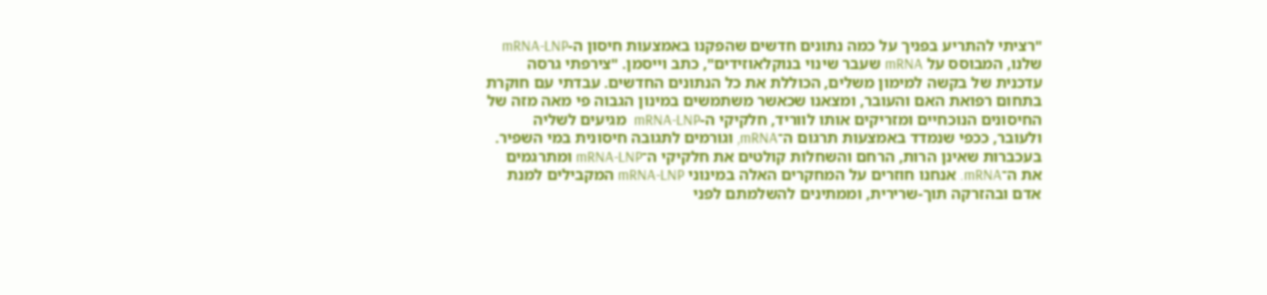"רציתי להתריע בפניך על כמה נתונים חדשים שהפקנו באמצעות חיסון ה-mRNA-LNP שלנו, המבוסס על mRNA שעבר שינוי בנוקלאוזידים", כתב וייסמן. "צירפתי גרסה עדכנית של בקשה למימון משלים, הכוללת את כל הנתונים החדשים. עבדתי עם חוקרת בתחום רפואת האם והעובר, ומצאנו שכאשר משתמשים במינון הגבוה פי מאה מזה של החיסונים הנוכחיים ומזריקים אותו לווריד, חלקיקי ה-mRNA-LNP  מגיעים לשליה ולעובר, ככפי שנמדד באמצעות תרגום ה־mRNA, וגורמים לתגובה חיסונית במי השפיר. בעכברות שאינן הרות, הרחם והשחלות קולטים את חלקיקי ה־mRNA-LNP ומתרגמים את ה־mRNA. אנחנו חוזרים על המחקרים האלה במינוני mRNA-LNP המקבילים למנת אדם ובהזרקה תוך-שרירית, וממתינים להשלמתם לפני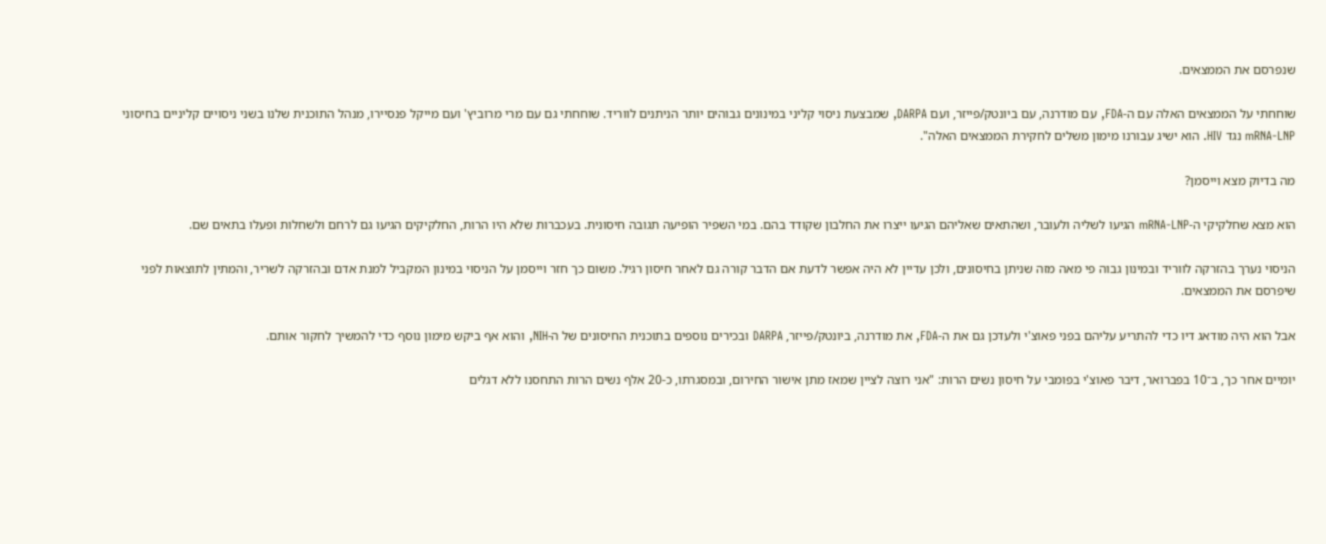שנפרסם את הממצאים.

שוחחתי על הממצאים האלה עם ה-FDA, עם מודרנה, עם ביונטק/פייזר, ועם DARPA, שמבצעת ניסוי קליני במינונים גבוהים יותר הניתנים לווריד. שוחחתי גם עם מרי מרוביץ' ועם מייקל פנסיירו, מנהל התוכנית שלנו בשני ניסויים קליניים בחיסוני mRNA-LNP נגד HIV. הוא ישיג עבורנו מימון משלים לחקירת הממצאים האלה".

מה בדיוק מצא וייסמן?

הוא מצא שחלקיקי ה-mRNA-LNP הגיעו לשליה ולעובר, ושהתאים שאליהם הגיעו ייצרו את החלבון שקודד בהם. במי השפיר הופיעה תגובה חיסונית. בעכברות שלא היו הרות, החלקיקים הגיעו גם לרחם ולשחלות ופעלו בתאים שם.

הניסוי נערך בהזרקה לווריד ובמינון גבוה פי מאה מזה שניתן בחיסונים, ולכן עדיין לא היה אפשר לדעת אם הדבר קורה גם לאחר חיסון רגיל. משום כך חזר וייסמן על הניסוי במינון המקביל למנת אדם ובהזרקה לשריר, והמתין לתוצאות לפני שיפרסם את הממצאים.

אבל הוא היה מודאג דיו כדי להתריע עליהם בפני פאוצ'י ולעדכן גם את ה-FDA, את מודרנה, ביונטק/פייזר, DARPA ובכירים נוספים בתוכנית החיסונים של ה-NIH, והוא אף ביקש מימון נוסף כדי להמשיך לחקור אותם.

יומיים אחר כך, ב־10 בפברואר, דיבר פאוצ'י בפומבי על חיסון נשים הרות: "אני רוצה לציין שמאז מתן אישור החירום, ובמסגרתו, כ-20 אלף נשים הרות התחסנו ללא דגלים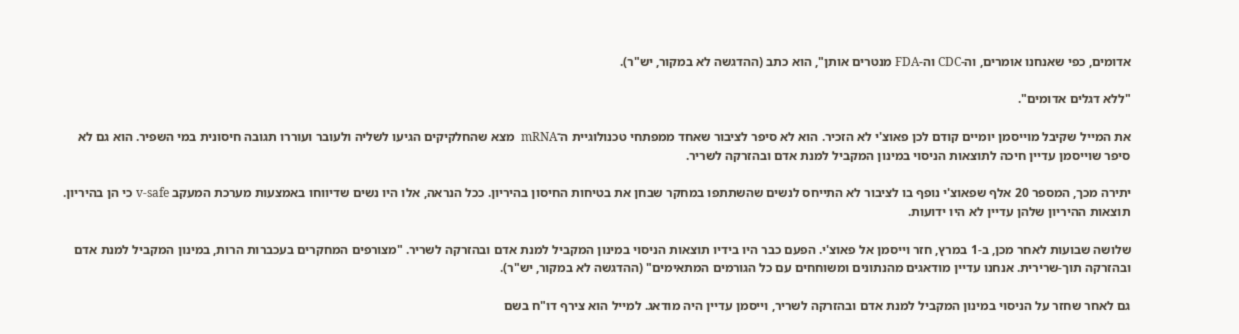אדומים, כפי שאנחנו אומרים, וה-CDC וה-FDA מנטרים אותן", הוא כתב (ההדגשה לא במקור, יש"ר).

"ללא דגלים אדומים".

את המייל שקיבל מוייסמן יומיים קודם לכן פאוצ'י לא הזכיר. הוא לא סיפר לציבור שאחד ממפתחי טכנולוגיית ה־mRNA  מצא שהחלקיקים הגיעו לשליה ולעובר ועוררו תגובה חיסונית במי השפיר. הוא גם לא סיפר שוייסמן עדיין חיכה לתוצאות הניסוי במינון המקביל למנת אדם ובהזרקה לשריר.

יתירה מכך, המספר 20 אלף שפאוצ'י נופף בו לציבור לא התייחס לנשים שהשתתפו במחקר שבחן את בטיחות החיסון בהיריון. ככל הנראה, אלו היו נשים שדיווחו באמצעות מערכת המעקב v-safe כי הן בהיריון. תוצאות ההיריון שלהן עדיין לא היו ידועות.

שלושה שבועות לאחר מכן, ב-1 במרץ, חזר וייסמן אל פאוצ'י. הפעם כבר היו בידיו תוצאות הניסוי במינון המקביל למנת אדם ובהזרקה לשריר. "מצורפים המחקרים בעכברות הרות, במינון המקביל למנת אדם ובהזרקה תוך-שרירית. אנחנו עדיין מודאגים מהנתונים ומשוחחים עם כל הגורמים המתאימים" (ההדגשה לא במקור, יש"ר).

גם לאחר שחזר על הניסוי במינון המקביל למנת אדם ובהזרקה לשריר, וייסמן עדיין היה מודאג. למייל הוא צירף דו"ח בשם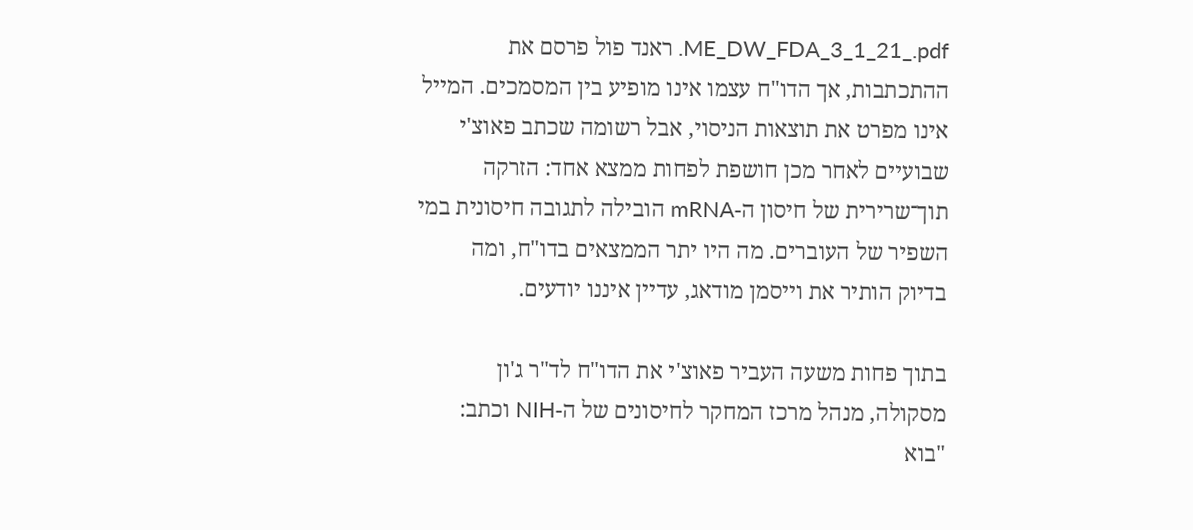ME_DW_FDA_3_1_21_.pdf. ראנד פול פרסם את ההתכתבות, אך הדו"ח עצמו אינו מופיע בין המסמכים. המייל אינו מפרט את תוצאות הניסוי, אבל רשומה שכתב פאוצ'י שבועיים לאחר מכן חושפת לפחות ממצא אחד: הזרקה תוך־שרירית של חיסון ה-mRNA הובילה לתגובה חיסונית במי השפיר של העוברים. מה היו יתר הממצאים בדו"ח, ומה בדיוק הותיר את וייסמן מודאג, עדיין איננו יודעים.

בתוך פחות משעה העביר פאוצ'י את הדו"ח לד"ר ג'ון מסקולה, מנהל מרכז המחקר לחיסונים של ה-NIH וכתב: "בוא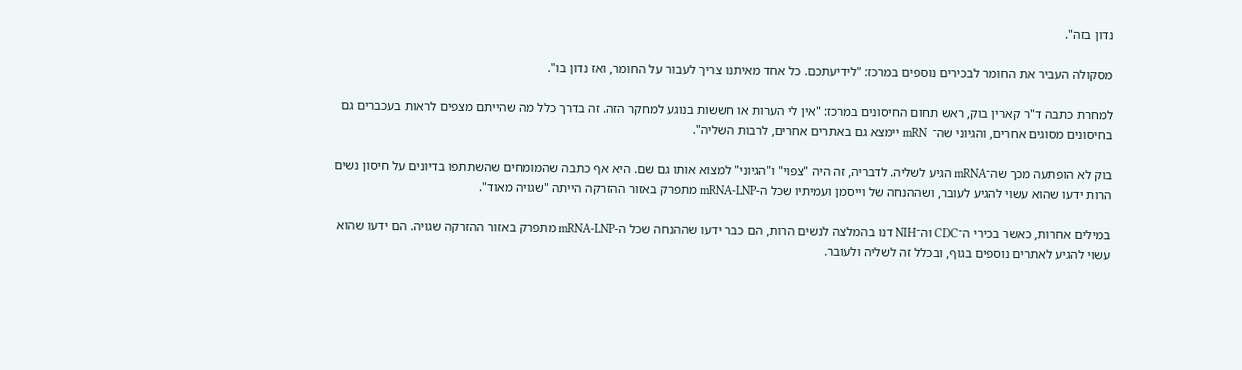נדון בזה".

מסקולה העביר את החומר לבכירים נוספים במרכז: "לידיעתכם. כל אחד מאיתנו צריך לעבור על החומר, ואז נדון בו".

למחרת כתבה ד"ר קארין בוק, ראש תחום החיסונים במרכז: "אין לי הערות או חששות בנוגע למחקר הזה. זה בדרך כלל מה שהייתם מצפים לראות בעכברים גם בחיסונים מסוגים אחרים, והגיוני שה־  mRN יימצא גם באתרים אחרים, לרבות השליה".

בוק לא הופתעה מכך שה־mRNA הגיע לשליה. לדבריה, זה היה "צפוי" ו"הגיוני" למצוא אותו גם שם. היא אף כתבה שהמומחים שהשתתפו בדיונים על חיסון נשים הרות ידעו שהוא עשוי להגיע לעובר, ושההנחה של וייסמן ועמיתיו שכל ה-mRNA-LNP מתפרק באזור ההזרקה הייתה "שגויה מאוד".

במילים אחרות, כאשר בכירי ה־CDC וה־NIH דנו בהמלצה לנשים הרות, הם כבר ידעו שההנחה שכל ה-mRNA-LNP מתפרק באזור ההזרקה שגויה. הם ידעו שהוא עשוי להגיע לאתרים נוספים בגוף, ובכלל זה לשליה ולעובר.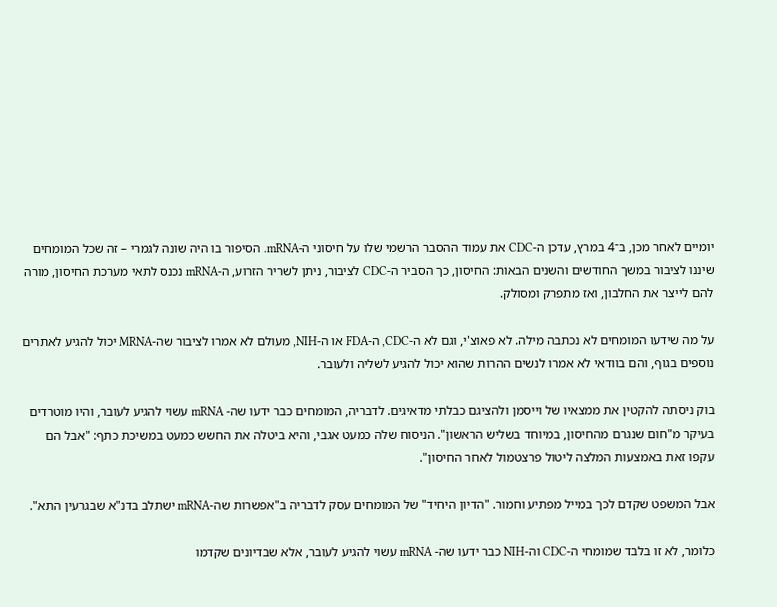יומיים לאחר מכן, ב־4 במרץ, עדכן ה-CDC את עמוד ההסבר הרשמי שלו על חיסוני ה-mRNA. הסיפור בו היה שונה לגמרי – זה שכל המומחים שיננו לציבור במשך החודשים והשנים הבאות: החיסון, כך הסביר ה-CDC לציבור, ניתן לשריר הזרוע, ה-mRNA נכנס לתאי מערכת החיסון, מורה להם לייצר את החלבון, ואז מתפרק ומסולק.

על מה שידעו המומחים לא נכתבה מילה. לא פאוצ'י, וגם לא ה-CDC, ה-FDA או ה-NIH, מעולם לא אמרו לציבור שה-MRNA יכול להגיע לאתרים נוספים בגוף, והם בוודאי לא אמרו לנשים ההרות שהוא יכול להגיע לשליה ולעובר.

בוק ניסתה להקטין את ממצאיו של וייסמן ולהציגם כבלתי מדאיגים. לדבריה, המומחים כבר ידעו שה- mRNA עשוי להגיע לעובר, והיו מוטרדים בעיקר מ"חום שנגרם מהחיסון, במיוחד בשליש הראשון". הניסוח שלה כמעט אגבי, והיא ביטלה את החשש כמעט במשיכת כתף: "אבל הם עקפו זאת באמצעות המלצה ליטול פרצטמול לאחר החיסון".

אבל המשפט שקדם לכך במייל מפתיע וחמור. "הדיון היחיד" של המומחים עסק לדבריה ב"אפשרות שה-mRNA ישתלב בדנ"א שבגרעין התא".

כלומר, לא זו בלבד שמומחי ה-CDC וה-NIH כבר ידעו שה- mRNA עשוי להגיע לעובר, אלא שבדיונים שקדמו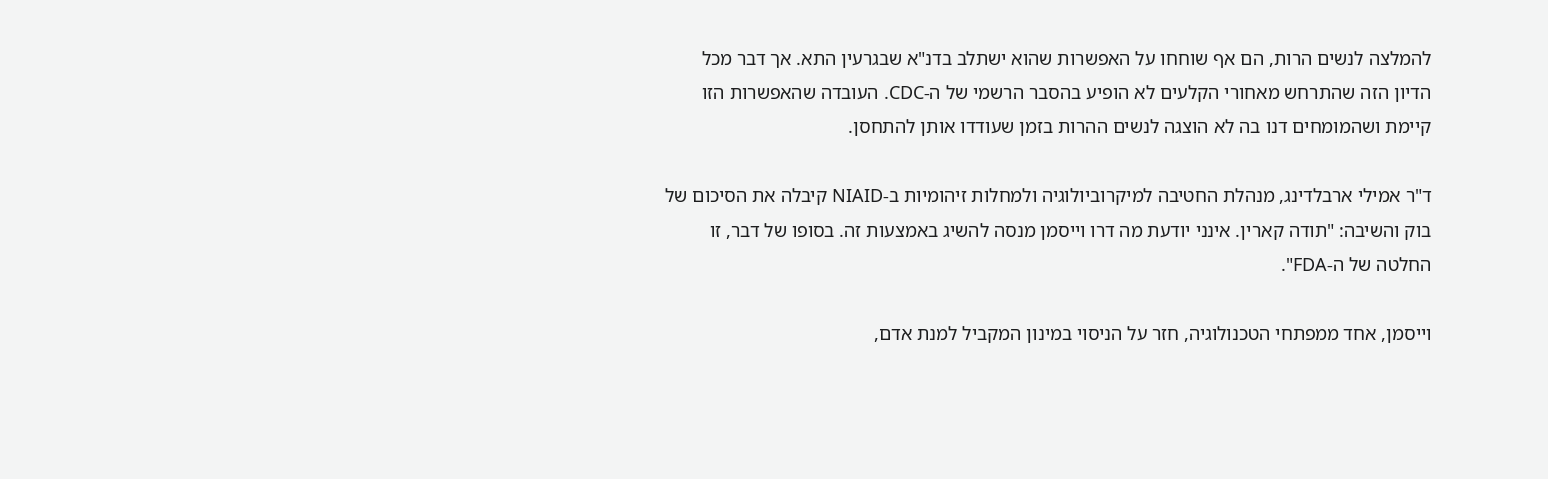להמלצה לנשים הרות, הם אף שוחחו על האפשרות שהוא ישתלב בדנ"א שבגרעין התא. אך דבר מכל הדיון הזה שהתרחש מאחורי הקלעים לא הופיע בהסבר הרשמי של ה-CDC. העובדה שהאפשרות הזו קיימת ושהמומחים דנו בה לא הוצגה לנשים ההרות בזמן שעודדו אותן להתחסן.

ד"ר אמילי ארבלדינג, מנהלת החטיבה למיקרוביולוגיה ולמחלות זיהומיות ב-NIAID קיבלה את הסיכום של בוק והשיבה: "תודה קארין. אינני יודעת מה דרו וייסמן מנסה להשיג באמצעות זה. בסופו של דבר, זו החלטה של ה-FDA".

וייסמן, אחד ממפתחי הטכנולוגיה, חזר על הניסוי במינון המקביל למנת אדם,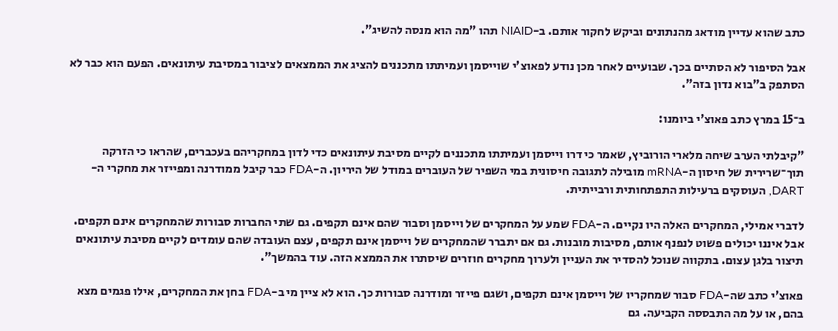כתב שהוא עדיין מודאג מהנתונים וביקש לחקור אותם. ב-NIAID תהו "מה הוא מנסה להשיג".

אבל הסיפור לא הסתיים בכך. שבועיים לאחר מכן נודע לפאוצ'י שוייסמן ועמיתתו מתכננים להציג את הממצאים לציבור במסיבת עיתונאים. הפעם הוא כבר לא הסתפק ב"בוא נדון בזה".

ב־15 במרץ כתב פאוצ'י ביומנו:

"קיבלתי הערב שיחה מלארי הורוביץ, שאמר כי דרו וייסמן ועמיתתו מתכננים לקיים מסיבת עיתונאים כדי לדון במחקריהם בעכברים, שהראו כי הזרקה תוך־שרירית של חיסון ה-mRNA מובילה לתגובה חיסונית במי השפיר של העוברים במודל של היריון. ה-FDA כבר קיבל ממודרנה ומפייזר את מחקרי ה-DART, העוסקים ברעילות התפתחותית ורבייתית.

לדברי אמילי, המחקרים האלה היו נקיים. ה-FDA שמע על המחקרים של וייסמן וסבור שהם אינם תקפים. גם שתי החברות סבורות שהמחקרים אינם תקפים. אבל איננו יכולים פשוט לנפנף אותם, מסיבות מובנות. גם אם יתברר שהמחקרים של וייסמן אינם תקפים, עצם העובדה שהם עומדים לקיים מסיבת עיתונאים תיצור בלגן עצום. בתקווה שנוכל להסדיר את העניין ולערוך מחקרים חוזרים שיסתרו את הממצא הזה. עוד בהמשך".

פאוצ'י כתב שה-FDA סבור שמחקריו של וייסמן אינם תקפים, ושגם פייזר ומודרנה סבורות כך. הוא לא ציין מי ב-FDA בחן את המחקרים, אילו פגמים מצא בהם, או על מה התבססה הקביעה. גם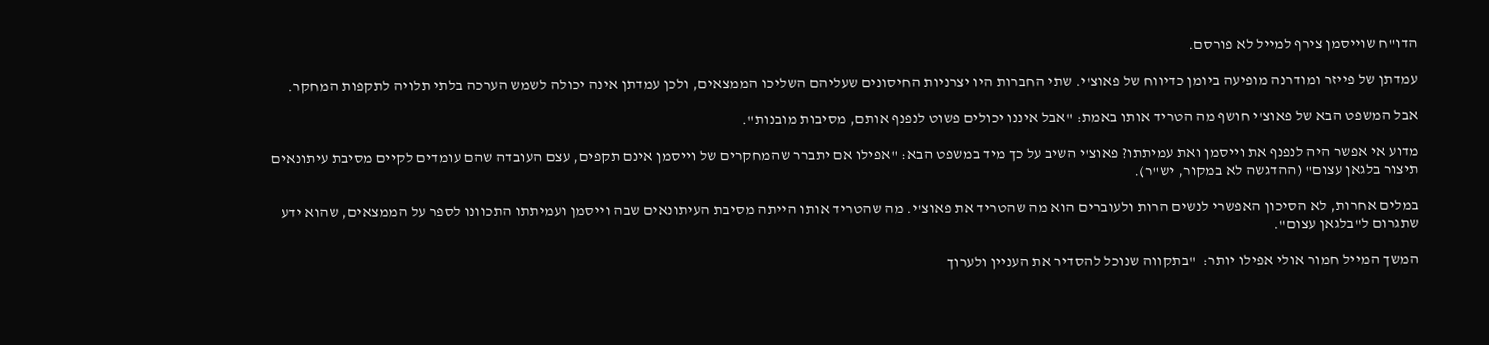הדו"ח שוייסמן צירף למייל לא פורסם.

עמדתן של פייזר ומודרנה מופיעה ביומן כדיווח של פאוצ'י. שתי החברות היו יצרניות החיסונים שעליהם השליכו הממצאים, ולכן עמדתן אינה יכולה לשמש הערכה בלתי תלויה לתקפות המחקר.

אבל המשפט הבא של פאוצ'י חושף מה הטריד אותו באמת: "אבל איננו יכולים פשוט לנפנף אותם, מסיבות מובנות".

מדוע אי אפשר היה לנפנף את וייסמן ואת עמיתתו? פאוצ'י השיב על כך מיד במשפט הבא: "אפילו אם יתברר שהמחקרים של וייסמן אינם תקפים, עצם העובדה שהם עומדים לקיים מסיבת עיתונאים תיצור בלגאן עצום" (ההדגשה לא במקור, יש"ר).

במלים אחרות, לא הסיכון האפשרי לנשים הרות ולעוברים הוא מה שהטריד את פאוצ'י. מה שהטריד אותו הייתה מסיבת העיתונאים שבה וייסמן ועמיתתו התכוונו לספר על הממצאים, שהוא ידע שתגרום ל"בלגאן עצום".

המשך המייל חמור אולי אפילו יותר:  "בתקווה שנוכל להסדיר את העניין ולערוך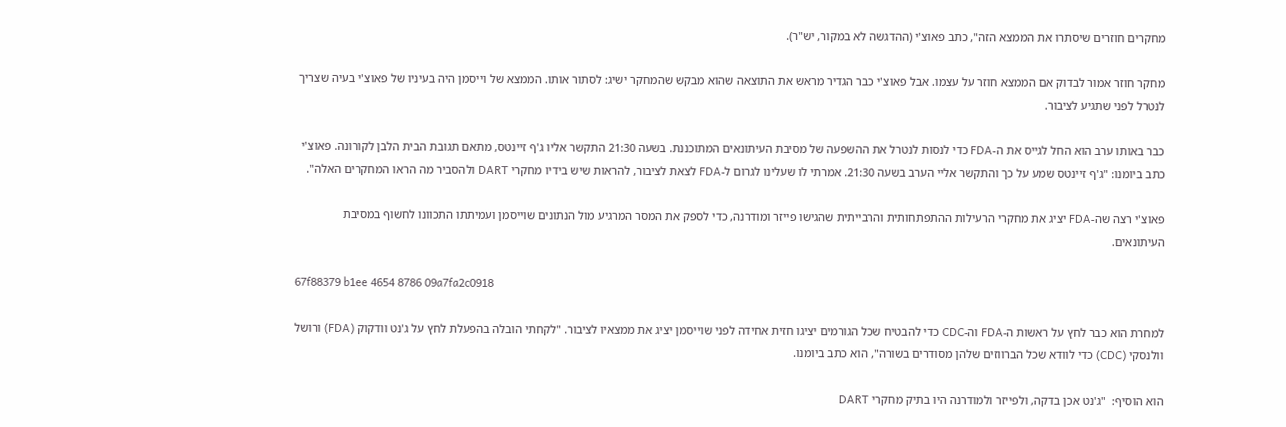מחקרים חוזרים שיסתרו את הממצא הזה", כתב פאוצ'י (ההדגשה לא במקור, יש"ר).

מחקר חוזר אמור לבדוק אם הממצא חוזר על עצמו. אבל פאוצ'י כבר הגדיר מראש את התוצאה שהוא מבקש שהמחקר ישיג: לסתור אותו. הממצא של וייסמן היה בעיניו של פאוצ'י בעיה שצריך לנטרל לפני שתגיע לציבור.

כבר באותו ערב הוא החל לגייס את ה-FDA כדי לנסות לנטרל את ההשפעה של מסיבת העיתונאים המתוכננת. בשעה 21:30 התקשר אליו ג'ף זיינטס, מתאם תגובת הבית הלבן לקורונה. פאוצ'י כתב ביומנו: "ג'ף זיינטס שמע על כך והתקשר אליי הערב בשעה 21:30. אמרתי לו שעלינו לגרום ל-FDA לצאת לציבור, להראות שיש בידיו מחקרי DART ולהסביר מה הראו המחקרים האלה".

פאוצ'י רצה שה-FDA יציג את מחקרי הרעילות ההתפתחותית והרבייתית שהגישו פייזר ומודרנה, כדי לספק את המסר המרגיע מול הנתונים שוייסמן ועמיתתו התכוונו לחשוף במסיבת העיתונאים.

67f88379 b1ee 4654 8786 09a7fa2c0918

למחרת הוא כבר לחץ על ראשות ה-FDA וה-CDC כדי להבטיח שכל הגורמים יציגו חזית אחידה לפני שוייסמן יציג את ממצאיו לציבור. "לקחתי הובלה בהפעלת לחץ על ג'נט וודקוק (FDA) ורושל וולנסקי (CDC) כדי לוודא שכל הברווזים שלהן מסודרים בשורה", הוא כתב ביומנו.

הוא הוסיף:  "ג'נט אכן בדקה, ולפייזר ולמודרנה היו בתיק מחקרי DART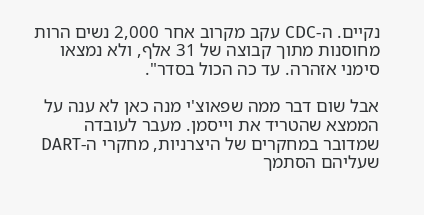נקיים. ה-CDC עקב מקרוב אחר 2,000 נשים הרות מחוסנות מתוך קבוצה של 31 אלף, ולא נמצאו סימני אזהרה. עד כה הכול בסדר".

אבל שום דבר ממה שפאוצ'י מנה כאן לא ענה על הממצא שהטריד את וייסמן. מעבר לעובדה שמדובר במחקרים של היצרניות, מחקרי ה-DART שעליהם הסתמך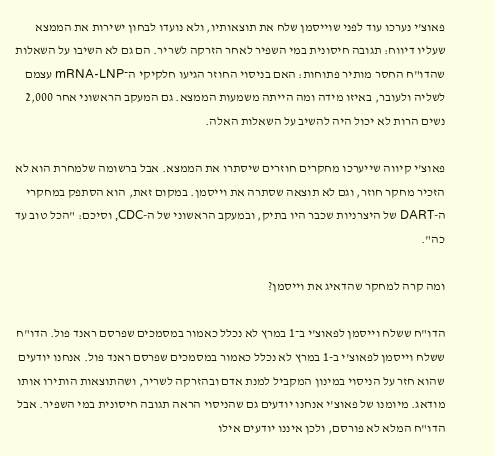פאוצ'י נערכו עוד לפני שוייסמן שלח את תוצאותיו, ולא נועדו לבחון ישירות את הממצא שעליו דיווח: תגובה חיסונית במי השפיר לאחר הזרקה לשריר. הם גם לא השיבו על השאלות שהדו"ח החסר מותיר פתוחות: האם בניסוי החוזר הגיעו חלקיקי ה־mRNA-LNP עצמם לשליה ולעובר, באיזו מידה ומה הייתה משמעות הממצא. גם המעקב הראשוני אחר 2,000 נשים הרות לא יכול היה להשיב על השאלות האלה.

פאוצ'י קיווה שייערכו מחקרים חוזרים שיסתרו את הממצא. אבל ברשומה שלמחרת הוא לא הזכיר מחקר חוזר, וגם לא תוצאה שסתרה את וייסמן. במקום זאת, הוא הסתפק במחקרי ה-DART של היצרניות שכבר היו בתיק, ובמעקב הראשוני של ה-CDC, וסיכם: "הכל טוב עד כה".

ומה קרה למחקר שהדאיג את וייסמן?

הדו"ח ששלח וייסמן לפאוצ'י ב־1 במרץ לא נכלל כאמור במסמכים שפרסם ראנד פול. הדו"ח ששלח וייסמן לפאוצ'י ב-1 במרץ לא נכלל כאמור במסמכים שפרסם ראנד פול. אנחנו יודעים שהוא חזר על הניסוי במינון המקביל למנת אדם ובהזרקה לשריר, ושהתוצאות הותירו אותו מודאג. מיומנו של פאוצ'י אנחנו יודעים גם שהניסוי הראה תגובה חיסונית במי השפיר. אבל הדו"ח המלא לא פורסם, ולכן איננו יודעים אילו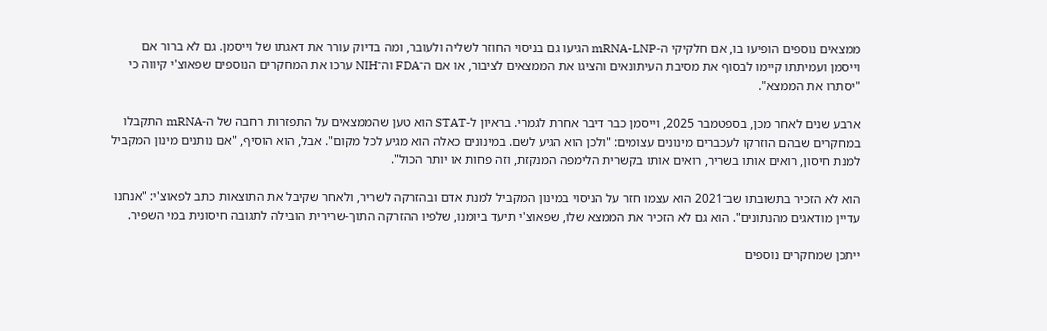ממצאים נוספים הופיעו בו, אם חלקיקי ה-mRNA-LNP הגיעו גם בניסוי החוזר לשליה ולעובר, ומה בדיוק עורר את דאגתו של וייסמן. גם לא ברור אם וייסמן ועמיתתו קיימו לבסוף את מסיבת העיתונאים והציגו את הממצאים לציבור, או אם ה־FDA וה־NIH ערכו את המחקרים הנוספים שפאוצ'י קיווה כי "יסתרו את הממצא".

ארבע שנים לאחר מכן, בספטמבר 2025, וייסמן כבר דיבר אחרת לגמרי. בראיון ל-STAT הוא טען שהממצאים על התפזרות רחבה של ה-mRNA התקבלו במחקרים שבהם הוזרקו לעכברים מינונים עצומים: "ולכן הוא הגיע לשם. במינונים כאלה הוא מגיע לכל מקום". אבל, הוא הוסיף, "אם נותנים מינון המקביל למנת חיסון, רואים אותו בשריר, רואים אותו בקשרית הלימפה המנקזת, וזה פחות או יותר הכול".

הוא לא הזכיר בתשובתו שב־2021 הוא עצמו חזר על הניסוי במינון המקביל למנת אדם ובהזרקה לשריר, ולאחר שקיבל את התוצאות כתב לפאוצ'י: "אנחנו עדיין מודאגים מהנתונים". הוא גם לא הזכיר את הממצא שלו, שפאוצ'י תיעד ביומנו, שלפיו ההזרקה התוך-שרירית הובילה לתגובה חיסונית במי השפיר.

ייתכן שמחקרים נוספים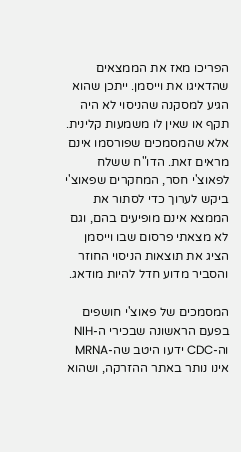הפריכו מאז את הממצאים שהדאיגו את וייסמן. ייתכן שהוא הגיע למסקנה שהניסוי לא היה תקף או שאין לו משמעות קלינית. אלא שהמסמכים שפורסמו אינם מראים זאת. הדו"ח ששלח לפאוצ'י חסר, המחקרים שפאוצ'י ביקש לערוך כדי לסתור את הממצא אינם מופיעים בהם, וגם לא מצאתי פרסום שבו וייסמן הציג את תוצאות הניסוי החוזר והסביר מדוע חדל להיות מודאג.

המסמכים של פאוצ'י חושפים בפעם הראשונה שבכירי ה-NIH וה-CDC ידעו היטב שה-MRNA אינו נותר באתר ההזרקה, ושהוא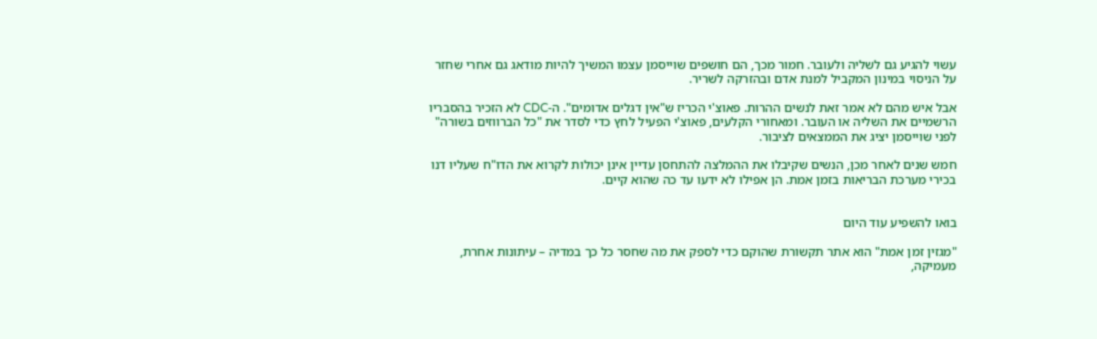עשוי להגיע גם לשליה ולעובר. חמור מכך, הם חושפים שוייסמן עצמו המשיך להיות מודאג גם אחרי שחזר על הניסוי במינון המקביל למנת אדם ובהזרקה לשריר.

אבל איש מהם לא אמר זאת לנשים ההרות. פאוצ'י הכריז ש"אין דגלים אדומים". ה-CDC לא הזכיר בהסבריו הרשמיים את השליה או העובר. ומאחורי הקלעים, פאוצ'י הפעיל לחץ כדי לסדר את "כל הברווזים בשורה" לפני שוייסמן יציג את הממצאים לציבור.

חמש שנים לאחר מכן, הנשים שקיבלו את ההמלצה להתחסן עדיין אינן יכולות לקרוא את הדו"ח שעליו דנו בכירי מערכת הבריאות בזמן אמת. הן אפילו לא ידעו עד כה שהוא קיים.


בואו להשפיע עוד היום

"מגזין זמן אמת" הוא אתר תקשורת שהוקם כדי לספק את מה שחסר כל כך במדיה – עיתונות אחרת, מעמיקה,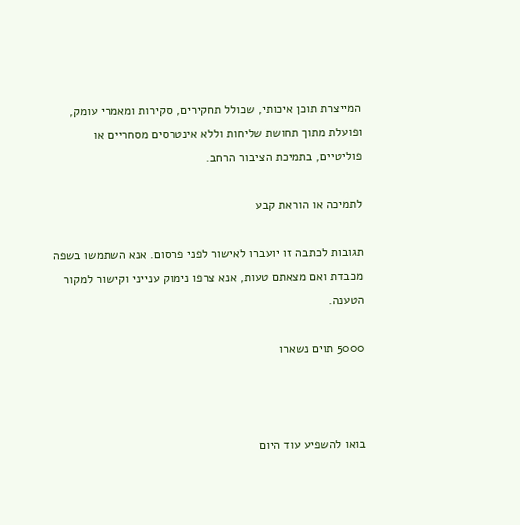המייצרת תוכן איכותי, שכולל תחקירים, סקירות ומאמרי עומק, ופועלת מתוך תחושת שליחות וללא אינטרסים מסחריים או פוליטיים, בתמיכת הציבור הרחב.

לתמיכה או הוראת קבע

תגובות לכתבה זו יועברו לאישור לפני פרסום. אנא השתמשו בשפה מכבדת ואם מצאתם טעות, אנא צרפו נימוק ענייני וקישור למקור הטענה.

5000 תוים נשארו



בואו להשפיע עוד היום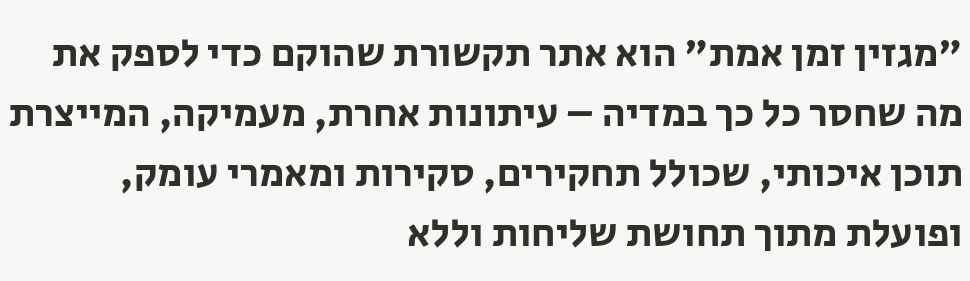"מגזין זמן אמת" הוא אתר תקשורת שהוקם כדי לספק את מה שחסר כל כך במדיה – עיתונות אחרת, מעמיקה, המייצרת תוכן איכותי, שכולל תחקירים, סקירות ומאמרי עומק, ופועלת מתוך תחושת שליחות וללא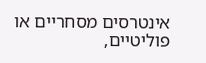אינטרסים מסחריים או פוליטיים,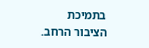בתמיכת הציבור הרחב.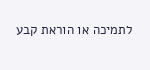לתמיכה או הוראת קבע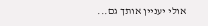אולי יעניין אותך גם...